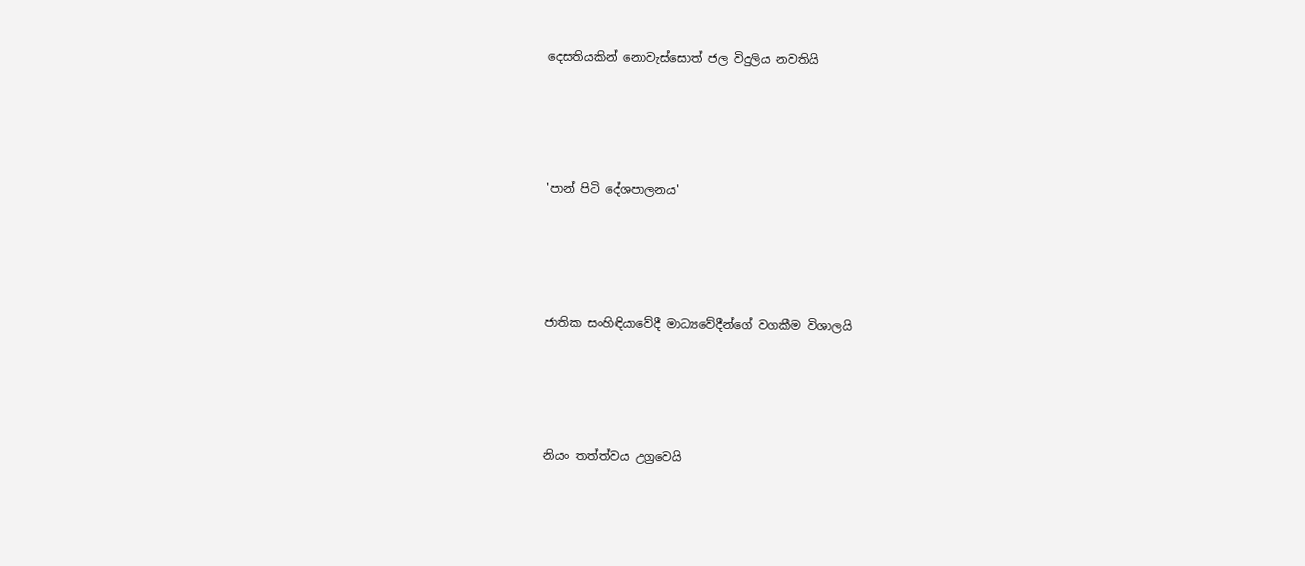දෙසතියකින් නොවැස්සොත් ජල විදුලිය නවතියි




'පාන් පිටි දේශපාලනය'




ජාතික සංහිඳියාවේදී මාධ්‍යවේදීන්ගේ වගකීම විශාලයි




නියං තත්ත්වය උග්‍රවෙයි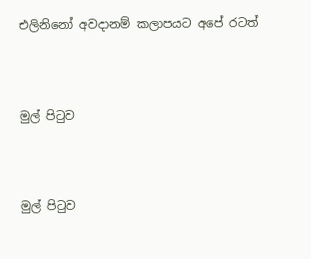එලිනිනෝ අවදානම් කලාපයට අපේ රටත්




මුල් පිටුව




මුල් පිටුව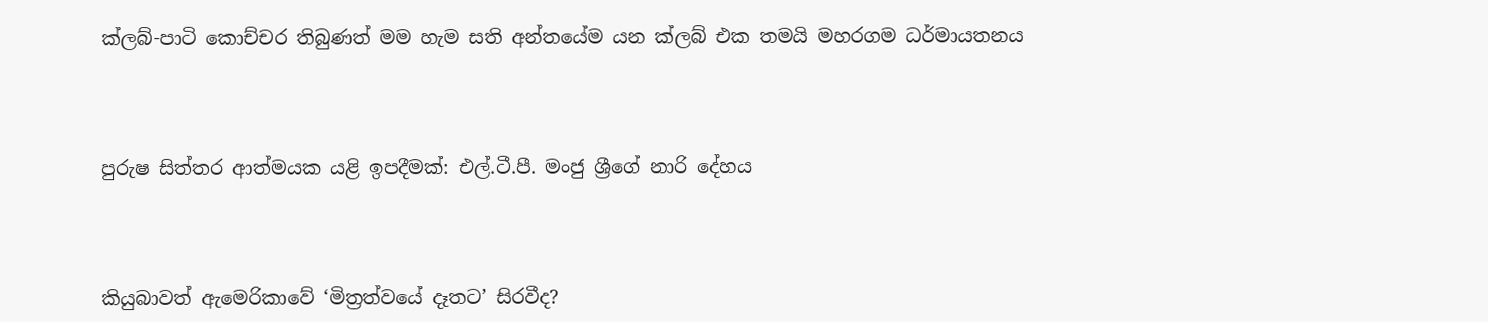ක්ලබ්-පාටි කොච්චර තිබුණත් මම හැම සති අන්තයේම යන ක්ලබ් එක තමයි මහරගම ධර්මායතනය




පුරුෂ සිත්තර ආත්මයක යළි ඉපදීමක්: එල්.ටී.පී. මංජු ශ්‍රීගේ නාරි දේහය




කියුබාවත් ඇමෙරිකාවේ ‘මිත්‍රත්වයේ දෑතට’ සිරවීද?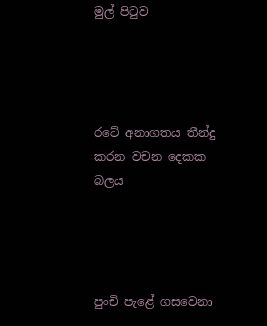මුල් පිටුව




රටේ අනාගතය තීන්දු කරන වචන දෙකක බලය




පුංචි පැළේ ගසවෙනා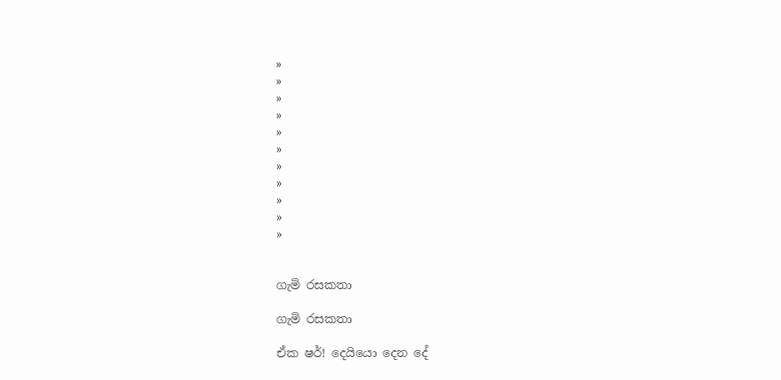»
»
»
»
»
»
»
»
»
»
»


ගැමි රසකතා

ගැමි රසකතා

ඒක ෂර්! දෙයියො දෙන‍ දේ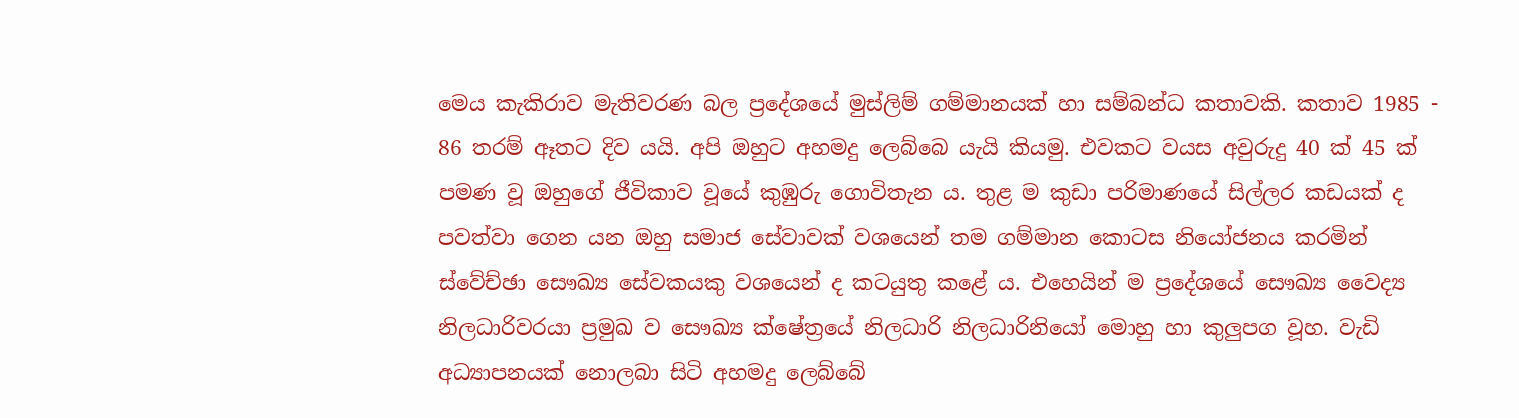මෙය කැකිරාව මැතිවරණ බල ප්‍රදේශයේ මුස්ලිම් ගම්මානයක් හා සම්බන්ධ කතාවකි. කතාව 1985 - 86 තරම් ඈතට දිව යයි. අපි ඔහුට අහමදු ලෙබ්බෙ යැයි කියමු. එවකට වයස අවුරුදු 40 ක් 45 ක් පමණ වූ ඔහුගේ ජීවිකාව වූයේ කුඹුරු ගොවිතැන ය. තුළ ම කුඩා පරිමාණයේ සිල්ලර කඩයක් ද පවත්වා ගෙන යන ඔහු සමාජ සේවාවක් ව‍ශයෙන් තම ගම්මාන කොටස නියෝජනය කරමින් ස්වේච්ඡා සෞඛ්‍ය සේවකයකු වශයෙන් ද කටයුතු කළේ ය. එහෙයින් ම ප්‍රදේශයේ සෞඛ්‍ය වෛද්‍ය නිලධාරිවරයා ප්‍රමුඛ ව සෞඛ්‍ය ක්ෂේත්‍රයේ නිලධාරි නිලධාරිනියෝ මොහු හා කුලුපග වූහ. වැඩි අධ්‍යාපනයක් නොලබා සිටි අහමදු ලෙබ්බේ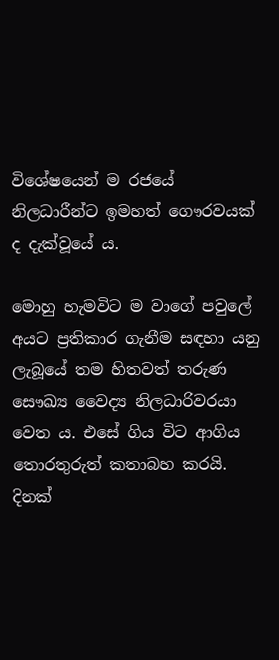විශේෂයෙන් ම රජයේ නිලධාරීන්ට ඉමහත් ගෞරවයක් ද දැක්වූයේ ය.

මොහු හැමවිට ම වාගේ පවුලේ අයට ප්‍රතිකාර ගැනීම සඳහා යනු ලැබූ‍යේ තම හිතවත් තරුණ සෞඛ්‍ය වෛද්‍ය නිලධාරිවරයා වෙත ය. එසේ ගිය විට ආගිය තොරතුරුත් කතාබහ කරයි. දිනක්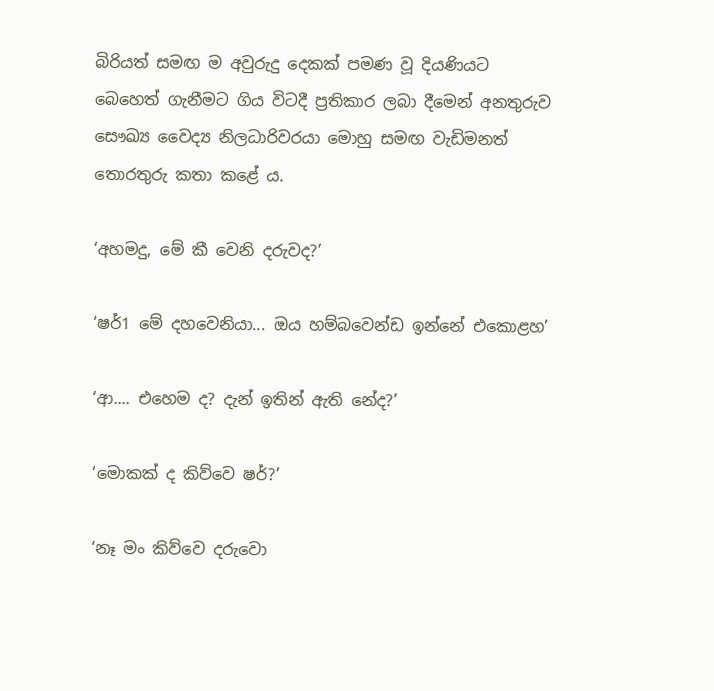බිරියත් සමඟ ම අවුරුදු දෙකක් පමණ වූ දියණියට බෙහෙත් ගැනීමට ගිය විටදී ප්‍රතිකාර ලබා දීමෙන් අනතුරුව සෞඛ්‍ය වෛද්‍ය නිලධාරිවරයා මොහු සමඟ වැඩිමනත් තොරතුරු කතා කළේ ය.

‘අහමදු, මේ කී වෙනි දරුවද?’

‘ෂර්1 මේ දහවෙනියා... ඔය හම්බවෙන්ඩ ඉන්නේ එකොළහ’

‘ආ.... එහෙම ද? දැන් ඉතින් ඇති නේද?’

‘මොකක් ද කිව්වෙ ෂර්?’

‘නෑ මං කිව්වෙ දරුවො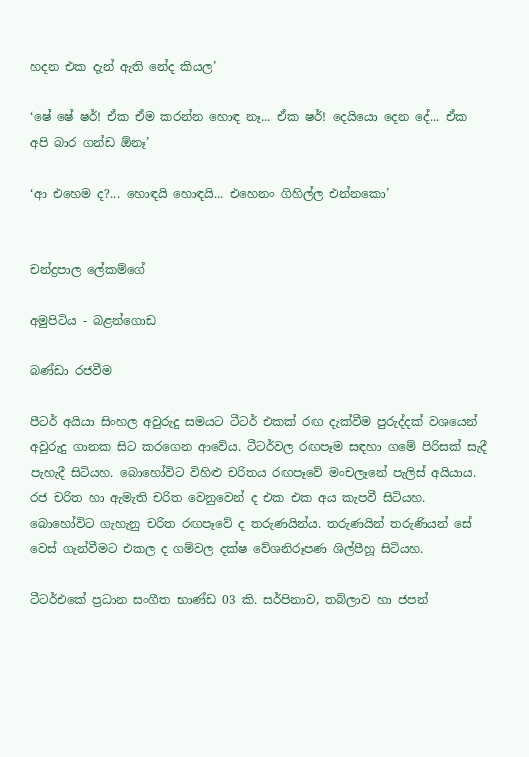හදන එක දැන් ඇති නේද කියල’

‘ෂේ ෂේ ෂර්! ඒක ඒම කරන්න හොඳ නෑ... ඒක ෂර්! දෙයියො දෙන දේ... ඒක අපි බාර ගන්ඩ ඕනෑ’

‘ආ එහෙම ද?... හොඳයි හොඳයි... එහෙනං ගිහිල්ල එන්නකො’


චන්ද්‍රපාල ලේකම්ගේ

අමුපිටිය - බළන්ගොඩ

බණ්ඩා රජවීම

පීටර් අයියා සිංහල අවුරුදු සමයට ටීටර් එකක් රඟ දැක්වීම පුරුද්දක් වශයෙන් අවුරුදු ගානක සිට කරගෙන ආවේය. ටීටර්වල රඟපෑම සඳහා ගමේ පිරිසක් සැදී පැහැදී සිටියහ. බොහෝවිට විහිළු චරිතය රඟපෑවේ මංචලෑනේ පැලිස් අයියාය. රජ චරිත හා ඇමැති චරිත වෙනුවෙන් ද එක එක අය කැපවී සිටියහ. බොහෝවිට ගැහැනු චරිත රඟපෑවේ ද තරුණයින්ය. තරුණයින් තරුණියන් සේ වෙස් ගැන්වීමට එකල ද ගම්වල දක්ෂ වේශනිරූපණ ශිල්පීහූ සිටියහ.

ටීටර්එකේ ප්‍රධාන සංගීත භාණ්ඩ 03 කි. සර්පිනාව, තබ්ලාව හා ජපන්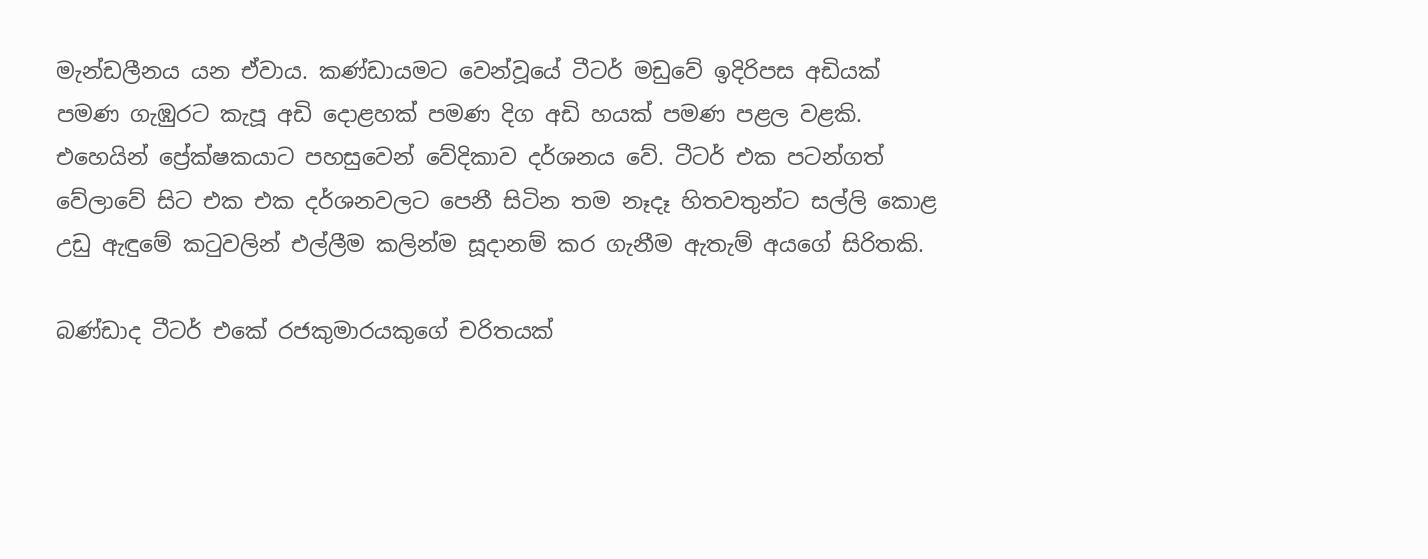මැන්ඩලීනය යන ඒවාය. කණ්ඩායමට වෙන්වූයේ ටීටර් මඩුවේ ඉදිරිපස අඩියක් පමණ ගැඹුරට කැපූ අඩි දොළහක් පමණ දිග අඩි හයක් පමණ පළල වළකි. එහෙයින් ප්‍රේක්ෂකයාට පහසුවෙන් වේදිකාව දර්ශනය වේ. ටීටර් එක පටන්ගත් වේලාවේ සිට එක එක දර්ශනවලට පෙනී සිටින තම නෑදෑ හිතවතුන්ට සල්ලි කොළ උඩු ඇඳුමේ කටුවලින් එල්ලීම කලින්ම සූදානම් කර ගැනීම ඇතැම් අයගේ සිරිතකි.

බණ්ඩාද ටීටර් එකේ රජකුමාරයකුගේ චරිතයක්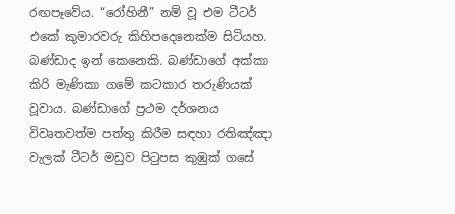රඟපෑවේය. “රෝහිනී” නම් වූ එම ටීටර් එකේ කුමාරවරු කිහිපදෙනෙක්ම සිටියහ. බණ්ඩාද ඉන් කෙනෙකි. බණ්ඩාගේ අක්කා කිරි මැණිකා ගමේ කටකාර තරුණියක් වූවාය. බණ්ඩාගේ ප්‍රථම දර්ශනය විවෘතවත්ම පත්තු කිරීම සඳහා රතිඤ්ඤා වැලක් ටීටර් මඩුව පිටුපස කුඹුක් ගසේ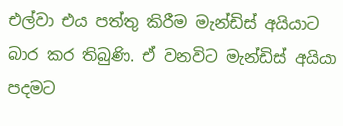එල්වා එය පත්තු කිරීම මැන්ඩිස් අයියාට බාර කර තිබුණි. ඒ වනවිට මැන්ඩිස් අයියා පදමට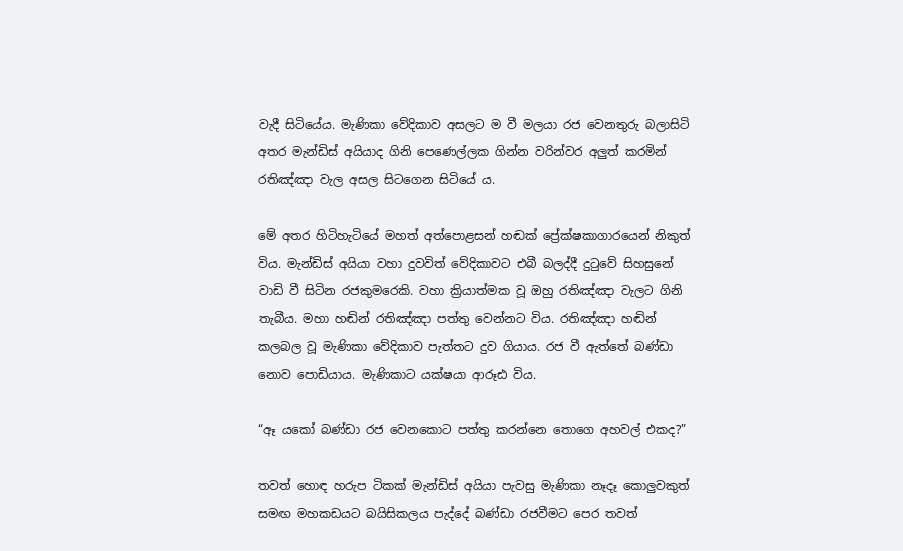වැදී සිටියේය. මැණිකා වේදිකාව අසලට ම වී මලයා රජ වෙනතුරු බලාසිටි අතර මැන්ඩිස් අයියාද ගිනි පෙණෙල්ලක ගින්න වරින්වර අලුත් කරමින් රතිඤ්ඤා වැල අසල සිටගෙන සි‍ටියේ ය.

මේ අතර හිටිහැටියේ මහත් අත්පොළසන් හඬක් ප්‍රේක්ෂකාගාරයෙන් නිකුත් විය. මැන්ඩිස් අයියා වහා දුවවිත් වේදිකාවට එබී බලද්දී දුටුවේ සිහසුනේ වාඩි වී සිටින රජකුමරෙකි. වහා ක්‍රියාත්මක වූ ඔහු රතිඤ්ඤා වැලට ගිනි තැබීය. මහා හඬින් රතිඤ්ඤා පත්තු වෙන්නට විය. රතිඤ්ඤා හඬින් කලබල වූ මැණිකා වේදිකාව පැත්තට දුව ගියාය. රජ වී ඇත්තේ බණ්ඩා නොව පොඩියාය. මැණිකාට යක්ෂයා ආරූඪ විය.

“ඈ යකෝ බණ්ඩා රජ වෙනකොට පත්තු කරන්නෙ තොගෙ අහවල් එකද?”

තවත් හොඳ හරුප ටිකක් මැන්ඩිස් අයියා පැවසු මැණිකා නෑදෑ කොලුවකුත් සමඟ මහකඩයට බයිසිකලය පැද්දේ බණ්ඩා රජවීමට පෙර තවත්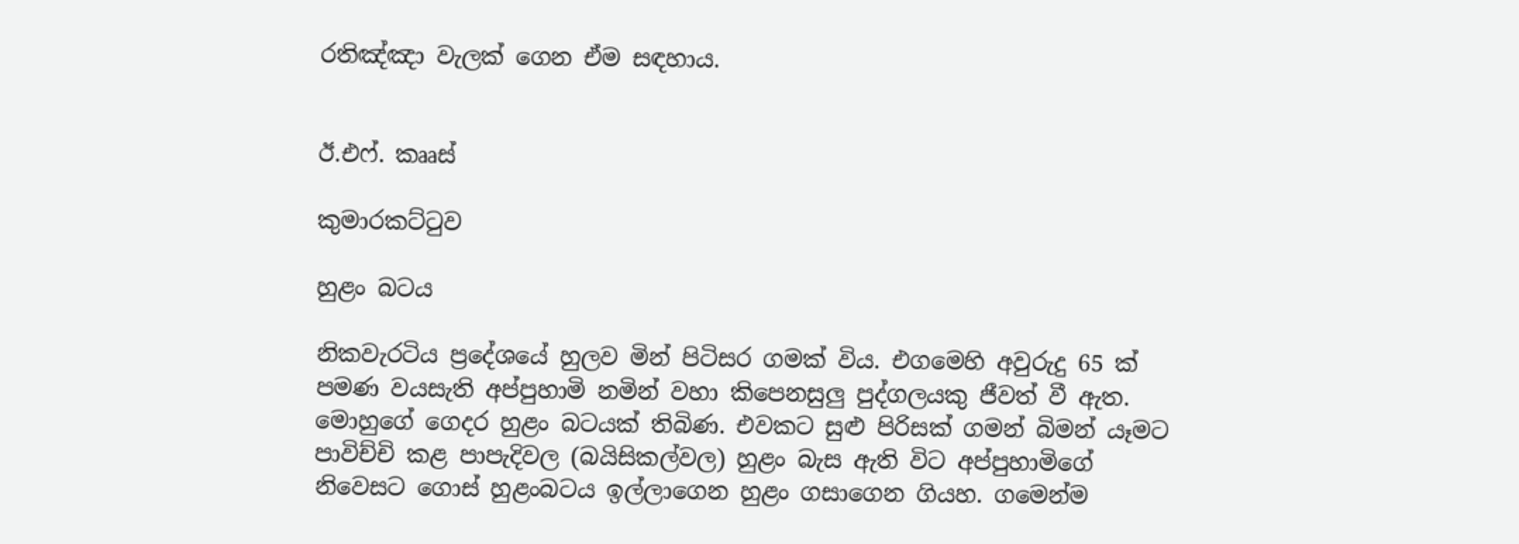රතිඤ්ඤා වැලක් ගෙන ඒම සඳහාය.


ඊ.එෆ්. කෲස්

කුමාරකට්ටුව

හුළං බටය

නිකවැරටිය ප්‍රදේශයේ හුලව මින් පිටිසර ගමක් විය. එගමෙහි අවුරුදු 65 ක් පමණ වයසැති අප්පුහාමි නමින් වහා කිපෙනසුලු පුද්ගලයකු ජීවත් වී ඇත. මොහුගේ ගෙදර හුළං බටයක් තිබිණ. එවකට සුළු පිරිසක් ගමන් බිමන් යෑමට පාවිච්චි කළ පාපැදිවල (බයිසිකල්වල) හුළං බැස ඇති විට අප්පුහාමිගේ නිවෙසට ගොස් හුළංබටය ඉල්ලාගෙන හුළං ගසාගෙන ගියහ. ගමෙන්ම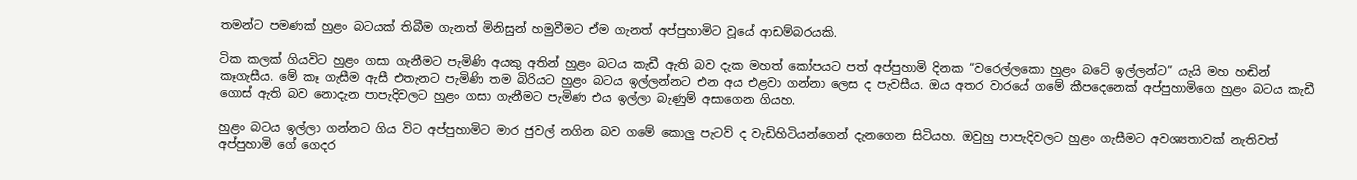තමන්ට පමණක් හුළං බටයක් තිබීම ගැනත් මිනිසුන් හමුවීමට ඒම ගැනත් අප්පුහාමිට වූයේ ආඩම්බරයකි.

ටික කලක් ගියවිට හුළං ගසා ගැනීමට පැමිණි අයකු අතින් හුළං බටය කැඩී ඇති බව දැක මහත් කෝපයට පත් අප්පුහාමි දිනක “වරෙල්ලකො හුළං බටේ ඉල්ලන්ට” යැයි මහ හඬින් කෑගැසීය. මේ කෑ ගැසීම ඇසී එතැනට පැමිණි තම බිරියට හුළං බටය ඉල්ලන්නට එන අය එළවා ගන්නා ලෙස ද පැවසීය. ඔය අතර වාරයේ ගමේ කීපදෙනෙක් අප්පුහාමිගෙ හුළං බටය කැඩී ගොස් ඇති බව නොදැන පාපැදිවලට හුළං ගසා ගැනීමට පැමිණ එය ඉල්ලා බැණුම් අසාගෙන ගියහ.

හුළං බටය ඉල්ලා ගන්නට ගිය විට අප්පුහාමිට මාර ජුවල් නගින බව ගමේ කොලු පැටව් ද වැඩිහිටියන්ගෙන් දැනගෙන සිටියහ. ඔවුහු පාපැදිවලට හුළං ගැසීමට අවශ්‍යතාවක් නැතිවත් අප්පුහාමි ගේ ගෙදර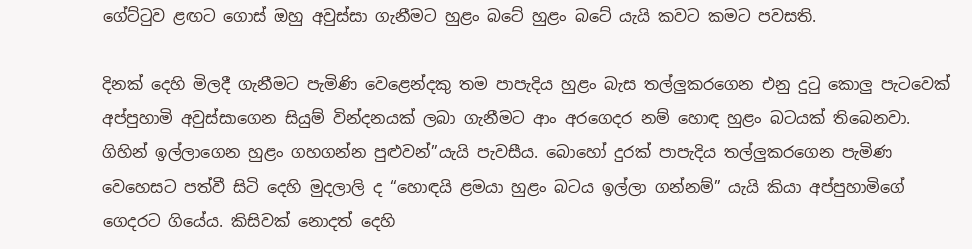ගේට්ටුව ළඟට ගොස් ඔහු අවුස්සා ගැනීමට හුළං බටේ හුළං බටේ යැයි කවට කමට පවසති.

දිනක් දෙහි මිලදී ගැනීමට පැමිණි වෙළෙන්දකු තම පාපැදිය හුළං බැස තල්ලුකරගෙන එනු දුටු කොලු පැටවෙක් අප්පුහාමි අවුස්සාගෙන සියුම් වින්දනයක් ලබා ගැනීමට ආං අරගෙදර නම් හොඳ හුළං බටයක් තිබෙනවා. ගිහින් ඉල්ලාගෙන හුළං ගහගන්න පුළුවන්”යැයි පැවසීය. බොහෝ දුරක් පාපැදිය තල්ලුකරගෙන පැමිණ වෙහෙසට පත්වී සිටි දෙහි මුදලාලි ද “හොඳයි ළමයා හුළං බටය ඉල්ලා ගන්නම්” යැයි කියා අප්පුහාමිගේ ගෙදරට ගියේය. කිසිවක් නොදත් දෙහි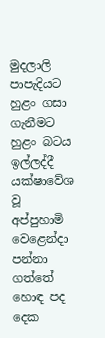මුදලාලි පාපැදියට හුළං ගසා ගැනීමට හුළං බටය ඉල්ලද්දී යක්ෂාවේශ වූ අප්පුහාමි වෙළෙන්දා පන්නා ගත්තේ හොඳ පද දෙක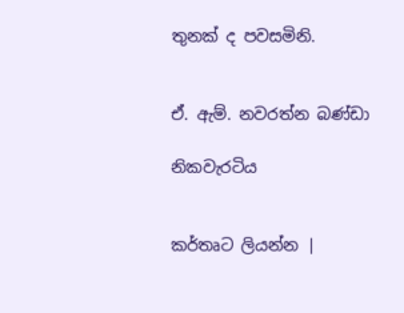තුනක් ද පවසමිනි.


ඒ. ඇම්. නවරත්න බණ්ඩා

නිකවැරටිය


කර්තෘට ලියන්න |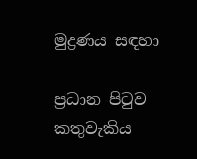මුද්‍රණය සඳහා

ප්‍රධාන පිටුව කතුවැකිය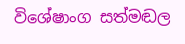විශේෂාංග සත්මඬල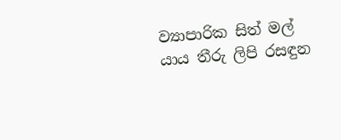ව්‍යාපාරික සිත් මල් යාය තීරු ලිපි රසඳුන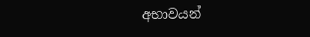අභාවයන්